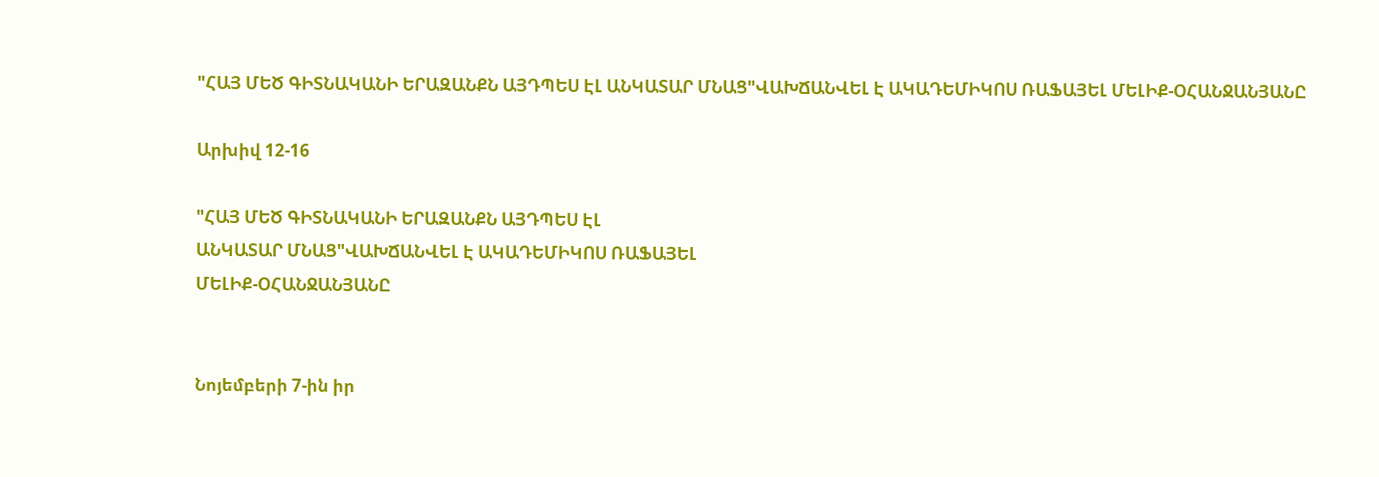"ՀԱՅ ՄԵԾ ԳԻՏՆԱԿԱՆԻ ԵՐԱԶԱՆՔՆ ԱՅԴՊԵՍ ԷԼ ԱՆԿԱՏԱՐ ՄՆԱՑ"ՎԱԽՃԱՆՎԵԼ Է ԱԿԱԴԵՄԻԿՈՍ ՌԱՖԱՅԵԼ ՄԵԼԻՔ-ՕՀԱՆՋԱՆՅԱՆԸ

Արխիվ 12-16

"ՀԱՅ ՄԵԾ ԳԻՏՆԱԿԱՆԻ ԵՐԱԶԱՆՔՆ ԱՅԴՊԵՍ ԷԼ
ԱՆԿԱՏԱՐ ՄՆԱՑ"ՎԱԽՃԱՆՎԵԼ Է ԱԿԱԴԵՄԻԿՈՍ ՌԱՖԱՅԵԼ
ՄԵԼԻՔ-ՕՀԱՆՋԱՆՅԱՆԸ


Նոյեմբերի 7-ին իր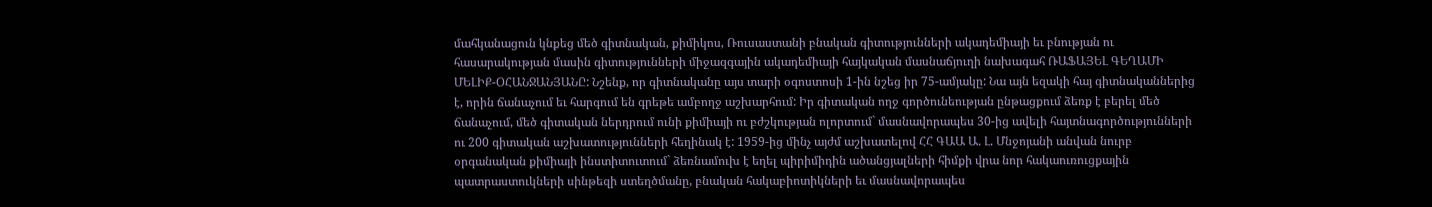մահկանացուն կնքեց մեծ գիտնական, քիմիկոս, Ռուսաստանի բնական գիտությունների ակադեմիայի եւ բնության ու հասարակության մասին գիտությունների միջազգային ակադեմիայի հայկական մասնաճյուղի նախագահ ՌԱՖԱՅԵԼ ԳԵՂԱՄԻ ՄԵԼԻՔ-ՕՀԱՆՋԱՆՅԱՆԸ: Նշենք, որ գիտնականը այս տարի օգոստոսի 1-ին նշեց իր 75-ամյակը: Նա այն եզակի հայ գիտնականներից է, որին ճանաչում եւ հարգում են գրեթե ամբողջ աշխարհում: Իր գիտական ողջ գործունեության ընթացքում ձեռք է բերել մեծ ճանաչում, մեծ գիտական ներդրում ունի քիմիայի ու բժշկության ոլորտում` մասնավորապես 30-ից ավելի հայտնագործությունների ու 200 գիտական աշխատությունների հեղինակ է: 1959-ից մինչ այժմ աշխատելով ՀՀ ԳԱԱ Ա. Լ. Մնջոյանի անվան նուրբ օրգանական քիմիայի ինստիտուտում` ձեռնամուխ է եղել պիրիմիդին ածանցյալների հիմքի վրա նոր հակաուռուցքային պատրաստուկների սինթեզի ստեղծմանը, բնական հակաբիոտիկների եւ մասնավորապես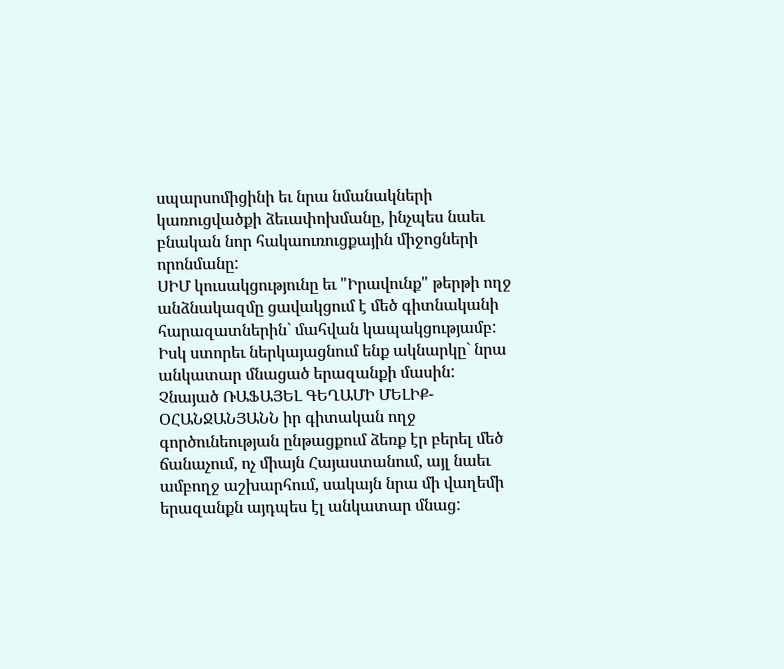սպարսոմիցինի եւ նրա նմանակների կառուցվածքի ձեւափոխմանը, ինչպես նաեւ բնական նոր հակաուռուցքային միջոցների որոնմանը:
ՍԻՄ կուսակցությունը եւ "Իրավունք" թերթի ողջ անձնակազմը ցավակցում է մեծ գիտնականի հարազատներին` մահվան կապակցությամբ:
Իսկ ստորեւ ներկայացնում ենք ակնարկը` նրա անկատար մնացած երազանքի մասին:
Չնայած ՌԱՖԱՅԵԼ ԳԵՂԱՄԻ ՄԵԼԻՔ-ՕՀԱՆՋԱՆՅԱՆՆ իր գիտական ողջ գործունեության ընթացքում ձեռք էր բերել մեծ ճանաչում, ոչ միայն Հայաստանում, այլ նաեւ ամբողջ աշխարհում, սակայն նրա մի վաղեմի երազանքն այդպես էլ անկատար մնաց: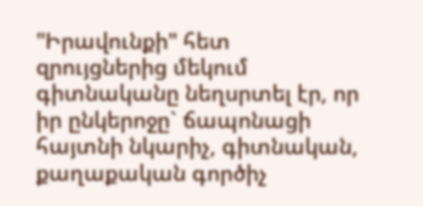"Իրավունքի" հետ զրույցներից մեկում գիտնականը նեղսրտել էր, որ իր ընկերոջը` ճապոնացի հայտնի նկարիչ, գիտնական, քաղաքական գործիչ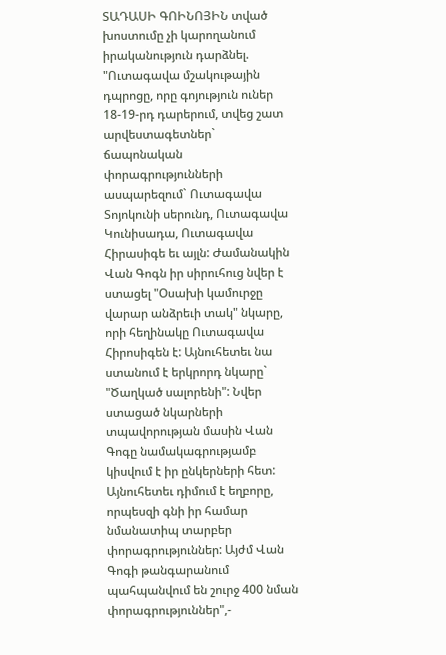ՏԱԴԱՍԻ ԳՈԻՆՈՅԻՆ տված խոստումը չի կարողանում իրականություն դարձնել.
"Ուտագավա մշակութային դպրոցը, որը գոյություն ուներ 18-19-րդ դարերում, տվեց շատ արվեստագետներ` ճապոնական փորագրությունների ասպարեզում` Ուտագավա Տոյոկունի սերունդ, Ուտագավա Կունիսադա, Ուտագավա Հիրասիգե եւ այլն: Ժամանակին Վան Գոգն իր սիրուհուց նվեր է ստացել "Օսախի կամուրջը վարար անձրեւի տակ" նկարը, որի հեղինակը Ուտագավա Հիրոսիգեն է: Այնուհետեւ նա ստանում է երկրորդ նկարը` "Ծաղկած սալորենի": Նվեր ստացած նկարների տպավորության մասին Վան Գոգը նամակագրությամբ կիսվում է իր ընկերների հետ: Այնուհետեւ դիմում է եղբորը, որպեսզի գնի իր համար նմանատիպ տարբեր փորագրություններ: Այժմ Վան Գոգի թանգարանում պահպանվում են շուրջ 400 նման փորագրություններ",-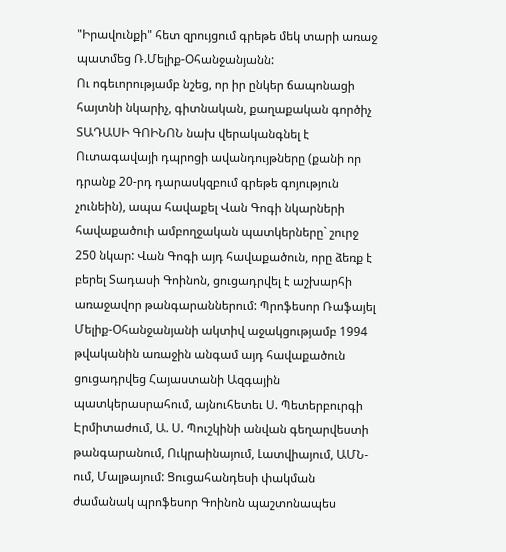"Իրավունքի" հետ զրույցում գրեթե մեկ տարի առաջ պատմեց Ռ.Մելիք-Օհանջանյանն:
Ու ոգեւորությամբ նշեց, որ իր ընկեր ճապոնացի հայտնի նկարիչ, գիտնական, քաղաքական գործիչ ՏԱԴԱՍԻ ԳՈԻՆՈՆ նախ վերականգնել է Ուտագավայի դպրոցի ավանդույթները (քանի որ դրանք 20-րդ դարասկզբում գրեթե գոյություն չունեին), ապա հավաքել Վան Գոգի նկարների հավաքածուի ամբողջական պատկերները` շուրջ 250 նկար: Վան Գոգի այդ հավաքածուն, որը ձեռք է բերել Տադասի Գոինոն, ցուցադրվել է աշխարհի առաջավոր թանգարաններում: Պրոֆեսոր Ռաֆայել Մելիք-Օհանջանյանի ակտիվ աջակցությամբ 1994 թվականին առաջին անգամ այդ հավաքածուն ցուցադրվեց Հայաստանի Ազգային պատկերասրահում, այնուհետեւ Ս. Պետերբուրգի Էրմիտաժում, Ա. Ս. Պուշկինի անվան գեղարվեստի թանգարանում, Ուկրաինայում, Լատվիայում, ԱՄՆ-ում, Մալթայում: Ցուցահանդեսի փակման ժամանակ պրոֆեսոր Գոինոն պաշտոնապես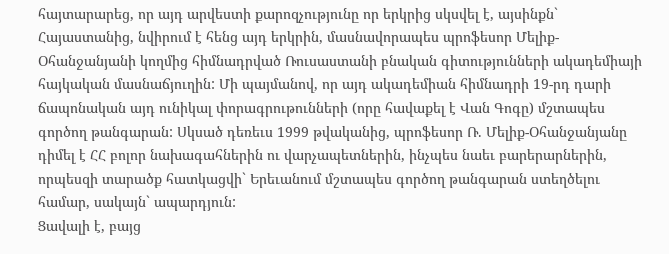հայտարարեց, որ այդ արվեստի քարոզչությունը որ երկրից սկսվել է, այսինքն` Հայաստանից, նվիրում է հենց այդ երկրին, մասնավորապես պրոֆեսոր Մելիք-Օհանջանյանի կողմից հիմնադրված Ռուսաստանի բնական գիտությունների ակադեմիայի հայկական մասնաճյուղին: Մի պայմանով, որ այդ ակադեմիան հիմնադրի 19-րդ դարի ճապոնական այդ ունիկալ փորագրութունների (որը հավաքել է Վան Գոգը) մշտապես գործող թանգարան: Սկսած դեռեւս 1999 թվականից, պրոֆեսոր Ռ. Մելիք-Օհանջանյանը դիմել է ՀՀ բոլոր նախագահներին ու վարչապետներին, ինչպես նաեւ բարերարներին, որպեսզի տարածք հատկացվի` Երեւանում մշտապես գործող թանգարան ստեղծելու համար, սակայն` ապարդյուն:
Ցավալի է, բայց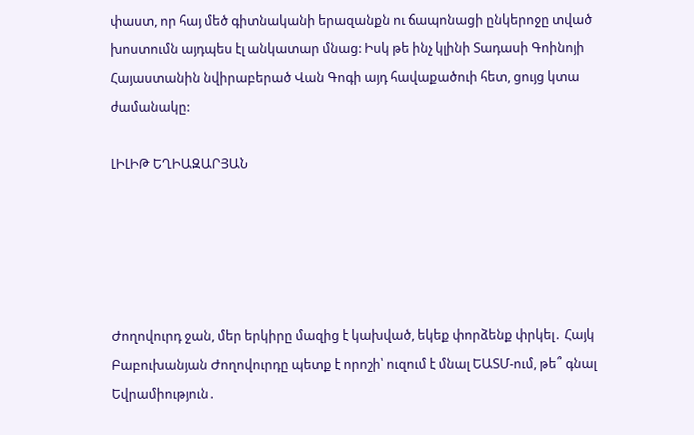փաստ, որ հայ մեծ գիտնականի երազանքն ու ճապոնացի ընկերոջը տված խոստումն այդպես էլ անկատար մնաց: Իսկ թե ինչ կլինի Տադասի Գոինոյի Հայաստանին նվիրաբերած Վան Գոգի այդ հավաքածուի հետ, ցույց կտա ժամանակը:

ԼԻԼԻԹ ԵՂԻԱԶԱՐՅԱՆ





Ժողովուրդ ջան, մեր երկիրը մազից է կախված, եկեք փորձենք փրկել․ Հայկ Բաբուխանյան Ժողովուրդը պետք է որոշի՝ ուզում է մնալ ԵԱՏՄ-ում, թե՞ գնալ Եվրամիություն․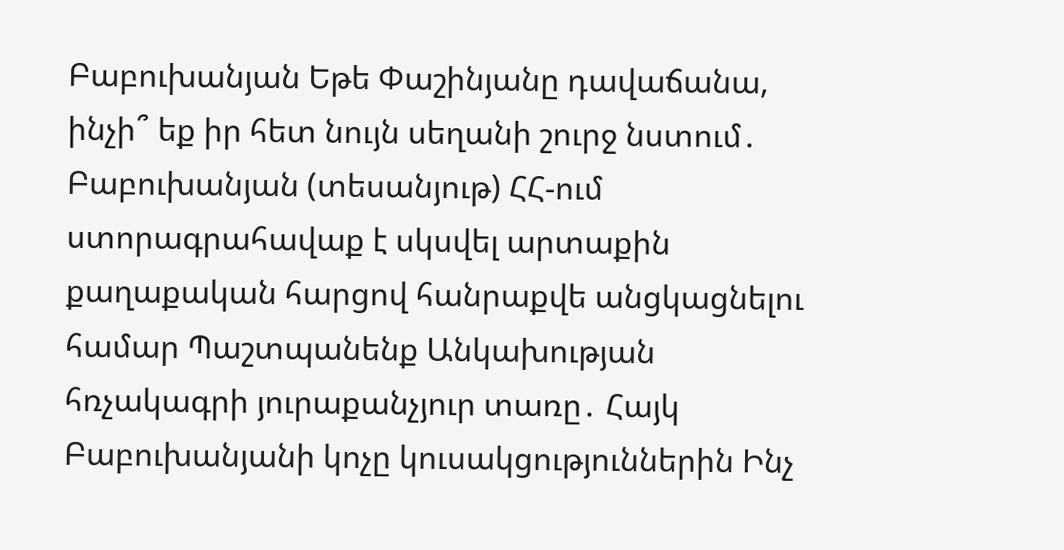Բաբուխանյան Եթե Փաշինյանը դավաճանա, ինչի՞ եք իր հետ նույն սեղանի շուրջ նստում․ Բաբուխանյան (տեսանյութ) ՀՀ-ում ստորագրահավաք է սկսվել արտաքին քաղաքական հարցով հանրաքվե անցկացնելու համար Պաշտպանենք Անկախության հռչակագրի յուրաքանչյուր տառը․ Հայկ Բաբուխանյանի կոչը կուսակցություններին Ինչ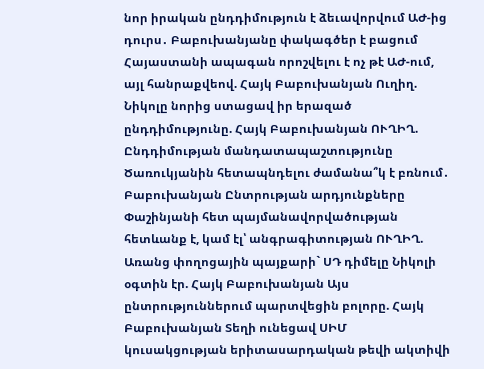նոր իրական ընդդիմություն է ձեւավորվում ԱԺ-ից դուրս․ Բաբուխանյանը փակագծեր է բացում Հայաստանի ապագան որոշվելու է ոչ թէ ԱԺ-ում, այլ հանրաքվեով. Հայկ Բաբուխանյան Ուղիղ. Նիկոլը նորից ստացավ իր երազած ընդդիմությունը. Հայկ Բաբուխանյան ՈՒՂԻՂ. Ընդդիմության մանդատապաշտությունը Ծառուկյանին հետապնդելու ժամանա՞կ է բռնում․ Բաբուխանյան Ընտրության արդյունքները Փաշինյանի հետ պայմանավորվածության հետևանք է, կամ էլ՝ անգրագիտության ՈՒՂԻՂ. Առանց փողոցային պայքարի` ՍԴ դիմելը Նիկոլի օգտին էր. Հայկ Բաբուխանյան Այս ընտրություններում պարտվեցին բոլորը. Հայկ Բաբուխանյան Տեղի ունեցավ ՍԻՄ կուսակցության երիտասարդական թեվի ակտիվի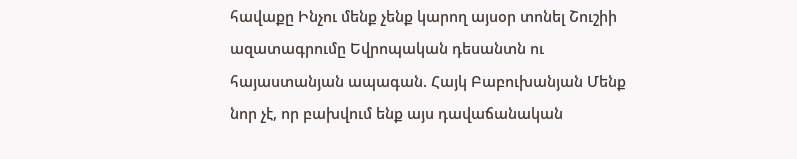հավաքը Ինչու մենք չենք կարող այսօր տոնել Շուշիի ազատագրումը Եվրոպական դեսանտն ու հայաստանյան ապագան. Հայկ Բաբուխանյան Մենք նոր չէ, որ բախվում ենք այս դավաճանական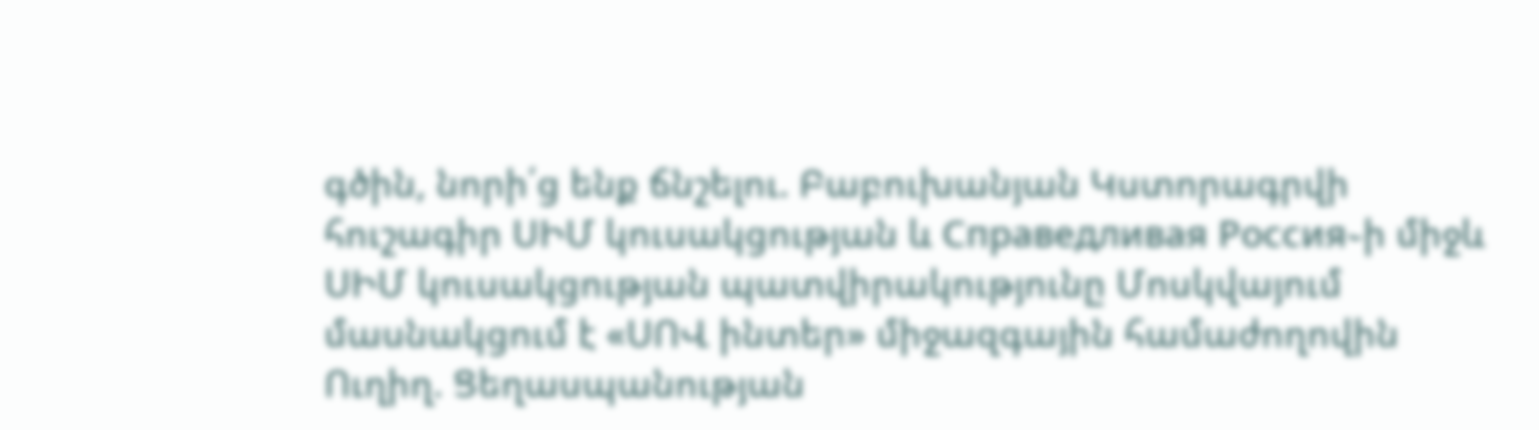գծին, նորի՛ց ենք ճնշելու. Բաբուխանյան Կստորագրվի հուշագիր ՍԻՄ կուսակցության և Справедливая Россия֊ի միջև ՍԻՄ կուսակցության պատվիրակությունը Մոսկվայում մասնակցում է «ՍՈՎ ինտեր» միջազգային համաժողովին Ուղիղ. Ցեղասպանության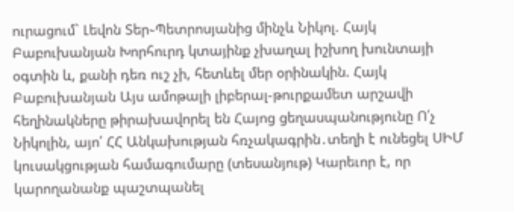ուրացում` Լեվոն Տեր֊Պետրոսյանից մինչև Նիկոլ. Հայկ Բաբուխանյան Խորհուրդ կտայինք չխաղալ իշխող խունտայի օգտին և, քանի դեռ ուշ չի, հետևել մեր օրինակին. Հայկ Բաբուխանյան Այս ամոթալի լիբերալ-թուրքամետ արշավի հեղինակները թիրախավորել են Հայոց ցեղասպանությունը Ո՛չ Նիկոլին, այո՛ ՀՀ Անկախության հռչակագրին․տեղի է ունեցել ՍԻՄ կուսակցության համագումարը (տեսանյութ) Կարեւոր է, որ կարողանանք պաշտպանել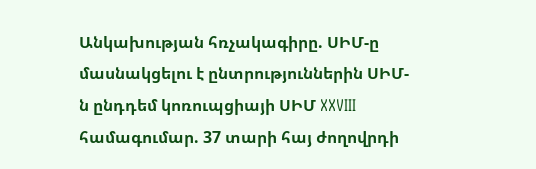Անկախության հռչակագիրը. ՍԻՄ-ը մասնակցելու է ընտրություններին ՍԻՄ-ն ընդդեմ կոռուպցիայի ՍԻՄ XXVIII համագումար. 37 տարի հայ ժողովրդի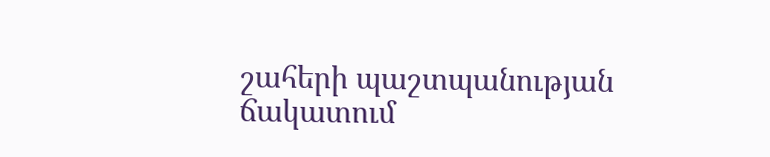շահերի պաշտպանության ճակատում